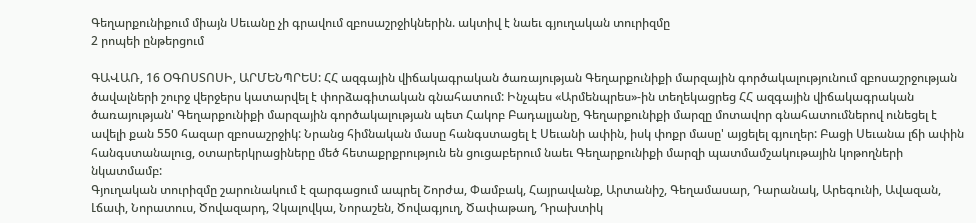Գեղարքունիքում միայն Սեւանը չի գրավում զբոսաշրջիկներին. ակտիվ է նաեւ գյուղական տուրիզմը
2 րոպեի ընթերցում

ԳԱՎԱՌ, 16 ՕԳՈՍՏՈՍԻ, ԱՐՄԵՆՊՐԵՍ: ՀՀ ազգային վիճակագրական ծառայության Գեղարքունիքի մարզային գործակալությունում զբոսաշրջության ծավալների շուրջ վերջերս կատարվել է փորձագիտական գնահատում: Ինչպես «Արմենպրես»-ին տեղեկացրեց ՀՀ ազգային վիճակագրական ծառայության' Գեղարքունիքի մարզային գործակալության պետ Հակոբ Բադալյանը, Գեղարքունիքի մարզը մոտավոր գնահատումներով ունեցել է ավելի քան 550 հազար զբոսաշրջիկ: Նրանց հիմնական մասը հանգստացել է Սեւանի ափին, իսկ փոքր մասը' այցելել գյուղեր: Բացի Սեւանա լճի ափին հանգստանալուց, օտարերկրացիները մեծ հետաքրքրություն են ցուցաբերում նաեւ Գեղարքունիքի մարզի պատմամշակութային կոթողների նկատմամբ:
Գյուղական տուրիզմը շարունակում է զարգացում ապրել Շորժա, Փամբակ, Հայրավանք, Արտանիշ, Գեղամասար, Դարանակ, Արեգունի, Ավազան, Լճափ, Նորատուս, Ծովազարդ, Չկալովկա, Նորաշեն, Ծովագյուղ, Ծափաթաղ, Դրախտիկ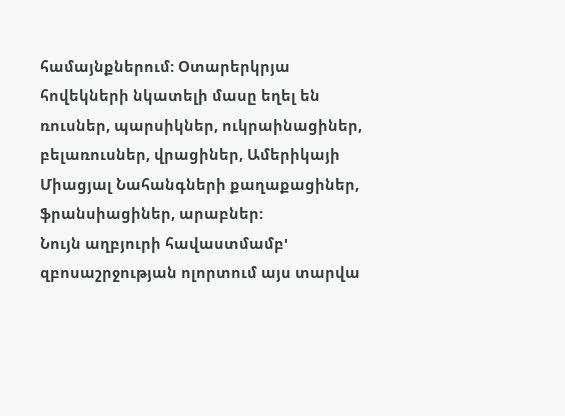համայնքներում: Օտարերկրյա հովեկների նկատելի մասը եղել են ռուսներ, պարսիկներ, ուկրաինացիներ, բելառուսներ, վրացիներ, Ամերիկայի Միացյալ Նահանգների քաղաքացիներ, ֆրանսիացիներ, արաբներ:
Նույն աղբյուրի հավաստմամբ' զբոսաշրջության ոլորտում այս տարվա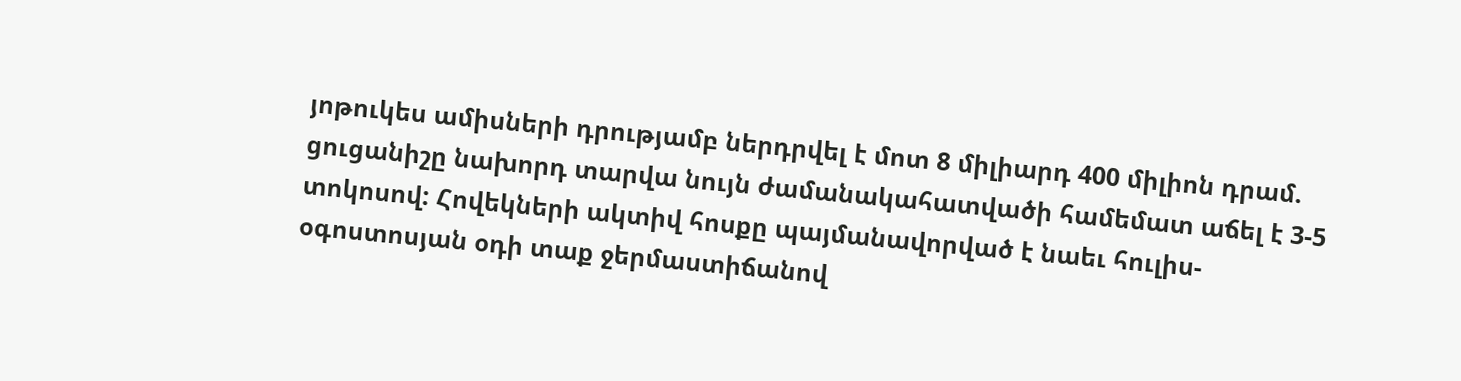յոթուկես ամիսների դրությամբ ներդրվել է մոտ 8 միլիարդ 400 միլիոն դրամ. ցուցանիշը նախորդ տարվա նույն ժամանակահատվածի համեմատ աճել է 3-5 տոկոսով: Հովեկների ակտիվ հոսքը պայմանավորված է նաեւ հուլիս-օգոստոսյան օդի տաք ջերմաստիճանով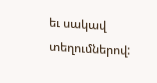եւ սակավ տեղումներով: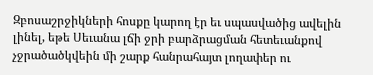Զբոսաշրջիկների հոսքը կարող էր եւ սպասվածից ավելին լինել, եթե Սեւանա լճի ջրի բարձրացման հետեւանքով չջրածածկվեին մի շարք հանրահայտ լողափեր ու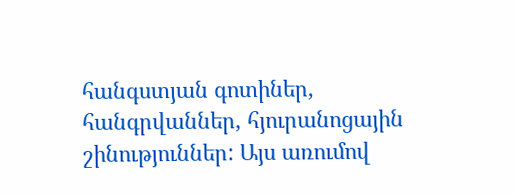հանգստյան գոտիներ, հանգրվաններ, հյուրանոցային շինություններ: Այս առումով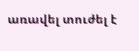առավել տուժել է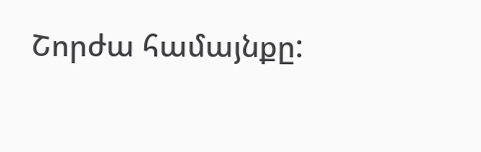Շորժա համայնքը: